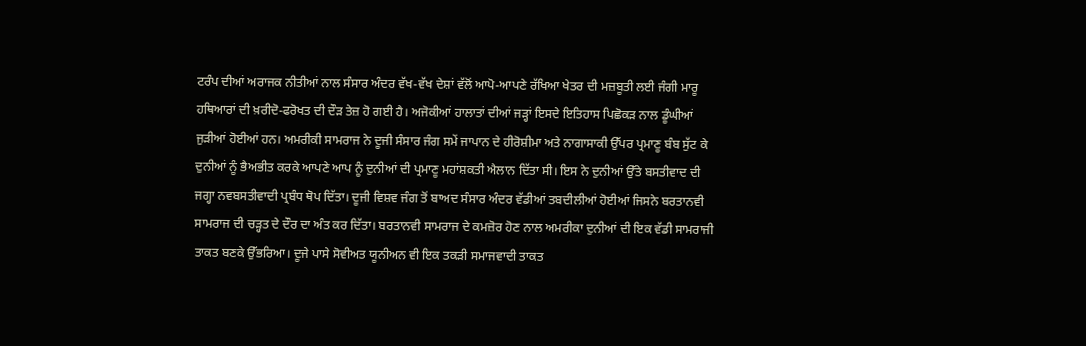ਟਰੰਪ ਦੀਆਂ ਅਰਾਜਕ ਨੀਤੀਆਂ ਨਾਲ ਸੰਸਾਰ ਅੰਦਰ ਵੱਖ-ਵੱਖ ਦੇਸ਼ਾਂ ਵੱਲੋਂ ਆਪੋ-ਆਪਣੇ ਰੱਖਿਆ ਖੇਤਰ ਦੀ ਮਜ਼ਬੂਤੀ ਲਈ ਜੰਗੀ ਮਾਰੂ ਹਥਿਆਰਾਂ ਦੀ ਖ਼ਰੀਦੋ-ਫਰੋਖਤ ਦੀ ਦੌੜ ਤੇਜ਼ ਹੋ ਗਈ ਹੈ। ਅਜੋਕੀਆਂ ਹਾਲਾਤਾਂ ਦੀਆਂ ਜੜ੍ਹਾਂ ਇਸਦੇ ਇਤਿਹਾਸ ਪਿਛੋਕੜ ਨਾਲ ਡੂੰਘੀਆਂ ਜੁੜੀਆਂ ਹੋਈਆਂ ਹਨ। ਅਮਰੀਕੀ ਸਾਮਰਾਜ ਨੇ ਦੂਜੀ ਸੰਸਾਰ ਜੰਗ ਸਮੇਂ ਜਾਪਾਨ ਦੇ ਹੀਰੋਸ਼ੀਮਾ ਅਤੇ ਨਾਗਾਸਾਕੀ ਉੱਪਰ ਪ੍ਰਮਾਣੂ ਬੰਬ ਸੁੱਟ ਕੇ ਦੁਨੀਆਂ ਨੂੰ ਭੈਅਭੀਤ ਕਰਕੇ ਆਪਣੇ ਆਪ ਨੂੰ ਦੁਨੀਆਂ ਦੀ ਪ੍ਰਮਾਣੂ ਮਹਾਂਸ਼ਕਤੀ ਐਲਾਨ ਦਿੱਤਾ ਸੀ। ਇਸ ਨੇ ਦੁਨੀਆਂ ਉੱਤੇ ਬਸਤੀਵਾਦ ਦੀ ਜਗ੍ਹਾ ਨਵਬਸਤੀਵਾਦੀ ਪ੍ਰਬੰਧ ਥੋਪ ਦਿੱਤਾ। ਦੂਜੀ ਵਿਸ਼ਵ ਜੰਗ ਤੋਂ ਬਾਅਦ ਸੰਸਾਰ ਅੰਦਰ ਵੱਡੀਆਂ ਤਬਦੀਲੀਆਂ ਹੋਈਆਂ ਜਿਸਨੇ ਬਰਤਾਨਵੀ ਸਾਮਰਾਜ ਦੀ ਚੜ੍ਹਤ ਦੇ ਦੌਰ ਦਾ ਅੰਤ ਕਰ ਦਿੱਤਾ। ਬਰਤਾਨਵੀ ਸਾਮਰਾਜ ਦੇ ਕਮਜ਼ੋਰ ਹੋਣ ਨਾਲ ਅਮਰੀਕਾ ਦੁਨੀਆਂ ਦੀ ਇਕ ਵੱਡੀ ਸਾਮਰਾਜੀ ਤਾਕਤ ਬਣਕੇ ਉੱਭਰਿਆ। ਦੂਜੇ ਪਾਸੇ ਸੋਵੀਅਤ ਯੂਨੀਅਨ ਵੀ ਇਕ ਤਕੜੀ ਸਮਾਜਵਾਦੀ ਤਾਕਤ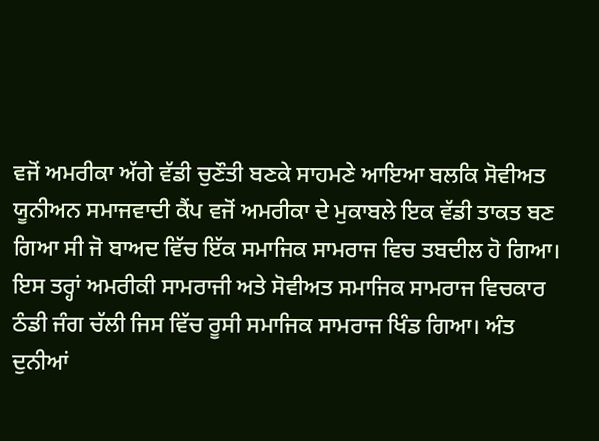ਵਜੋਂ ਅਮਰੀਕਾ ਅੱਗੇ ਵੱਡੀ ਚੁਣੌਤੀ ਬਣਕੇ ਸਾਹਮਣੇ ਆਇਆ ਬਲਕਿ ਸੋਵੀਅਤ ਯੂਨੀਅਨ ਸਮਾਜਵਾਦੀ ਕੈਂਪ ਵਜੋਂ ਅਮਰੀਕਾ ਦੇ ਮੁਕਾਬਲੇ ਇਕ ਵੱਡੀ ਤਾਕਤ ਬਣ ਗਿਆ ਸੀ ਜੋ ਬਾਅਦ ਵਿੱਚ ਇੱਕ ਸਮਾਜਿਕ ਸਾਮਰਾਜ ਵਿਚ ਤਬਦੀਲ ਹੋ ਗਿਆ। ਇਸ ਤਰ੍ਹਾਂ ਅਮਰੀਕੀ ਸਾਮਰਾਜੀ ਅਤੇ ਸੋਵੀਅਤ ਸਮਾਜਿਕ ਸਾਮਰਾਜ ਵਿਚਕਾਰ ਠੰਡੀ ਜੰਗ ਚੱਲੀ ਜਿਸ ਵਿੱਚ ਰੂਸੀ ਸਮਾਜਿਕ ਸਾਮਰਾਜ ਖਿੰਡ ਗਿਆ। ਅੰਤ ਦੁਨੀਆਂ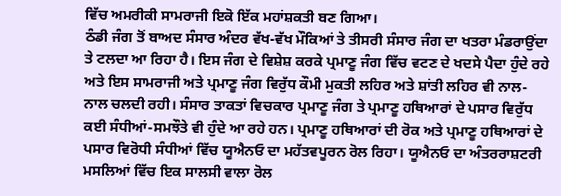ਵਿੱਚ ਅਮਰੀਕੀ ਸਾਮਰਾਜੀ ਇਕੋ ਇੱਕ ਮਹਾਂਸ਼ਕਤੀ ਬਣ ਗਿਆ।
ਠੰਡੀ ਜੰਗ ਤੋਂ ਬਾਅਦ ਸੰਸਾਰ ਅੰਦਰ ਵੱਖ-ਵੱਖ ਮੌਕਿਆਂ ਤੇ ਤੀਸਰੀ ਸੰਸਾਰ ਜੰਗ ਦਾ ਖਤਰਾ ਮੰਡਰਾਉਂਦਾ ਤੇ ਟਲਦਾ ਆ ਰਿਹਾ ਹੈ। ਇਸ ਜੰਗ ਦੇ ਵਿਸ਼ੇਸ਼ ਕਰਕੇ ਪ੍ਰਮਾਣੂ ਜੰਗ ਵਿੱਚ ਵਟਣ ਦੇ ਖਦਸੇ ਪੈਦਾ ਹੁੰਦੇ ਰਹੇ ਅਤੇ ਇਸ ਸਾਮਰਾਜੀ ਅਤੇ ਪ੍ਰਮਾਣੂ ਜੰਗ ਵਿਰੁੱਧ ਕੌਮੀ ਮੁਕਤੀ ਲਹਿਰ ਅਤੇ ਸ਼ਾਂਤੀ ਲਹਿਰ ਵੀ ਨਾਲ-ਨਾਲ ਚਲਦੀ ਰਹੀ। ਸੰਸਾਰ ਤਾਕਤਾਂ ਵਿਚਕਾਰ ਪ੍ਰਮਾਣੂ ਜੰਗ ਤੇ ਪ੍ਰਮਾਣੂ ਹਥਿਆਰਾਂ ਦੇ ਪਸਾਰ ਵਿਰੁੱਧ ਕਈ ਸੰਧੀਆਂ-ਸਮਝੌਤੇ ਵੀ ਹੁੰਦੇ ਆ ਰਹੇ ਹਨ। ਪ੍ਰਮਾਣੂ ਹਥਿਆਰਾਂ ਦੀ ਰੋਕ ਅਤੇ ਪ੍ਰਮਾਣੂ ਹਥਿਆਰਾਂ ਦੇ ਪਸਾਰ ਵਿਰੋਧੀ ਸੰਧੀਆਂ ਵਿੱਚ ਯੂਐਨਓ ਦਾ ਮਹੱਤਵਪੂਰਨ ਰੋਲ ਰਿਹਾ। ਯੂਐਨਓ ਦਾ ਅੰਤਰਰਾਸ਼ਟਰੀ ਮਸਲਿਆਂ ਵਿੱਚ ਇਕ ਸਾਲਸੀ ਵਾਲਾ ਰੋਲ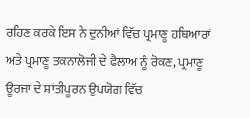ਰਹਿਣ ਕਰਕੇ ਇਸ ਨੇ ਦੁਨੀਆਂ ਵਿੱਚ ਪ੍ਰਮਾਣੂ ਹਥਿਆਰਾਂ ਅਤੇ ਪ੍ਰਮਾਣੂ ਤਕਨਾਲੋਜੀ ਦੇ ਫੈਲਾਅ ਨੂੰ ਰੋਕਣ, ਪ੍ਰਮਾਣੂ ਊਰਜਾ ਦੇ ਸ਼ਾਂਤੀਪੂਰਨ ਉਪਯੋਗ ਵਿੱਚ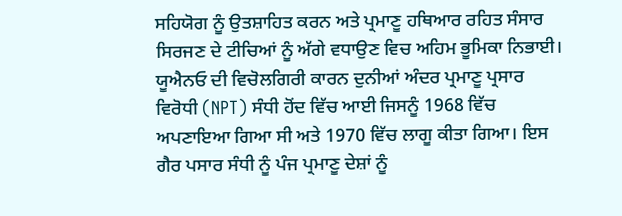ਸਹਿਯੋਗ ਨੂੰ ਉਤਸ਼ਾਹਿਤ ਕਰਨ ਅਤੇ ਪ੍ਰਮਾਣੂ ਹਥਿਆਰ ਰਹਿਤ ਸੰਸਾਰ ਸਿਰਜਣ ਦੇ ਟੀਚਿਆਂ ਨੂੰ ਅੱਗੇ ਵਧਾਉਣ ਵਿਚ ਅਹਿਮ ਭੂਮਿਕਾ ਨਿਭਾਈ। ਯੂਐਨਓ ਦੀ ਵਿਚੋਲਗਿਰੀ ਕਾਰਨ ਦੁਨੀਆਂ ਅੰਦਰ ਪ੍ਰਮਾਣੂ ਪ੍ਰਸਾਰ ਵਿਰੋਧੀ (NPT) ਸੰਧੀ ਹੋਂਦ ਵਿੱਚ ਆਈ ਜਿਸਨੂੰ 1968 ਵਿੱਚ ਅਪਣਾਇਆ ਗਿਆ ਸੀ ਅਤੇ 1970 ਵਿੱਚ ਲਾਗੂ ਕੀਤਾ ਗਿਆ। ਇਸ ਗੈਰ ਪਸਾਰ ਸੰਧੀ ਨੂੰ ਪੰਜ ਪ੍ਰਮਾਣੂ ਦੇਸ਼ਾਂ ਨੂੰ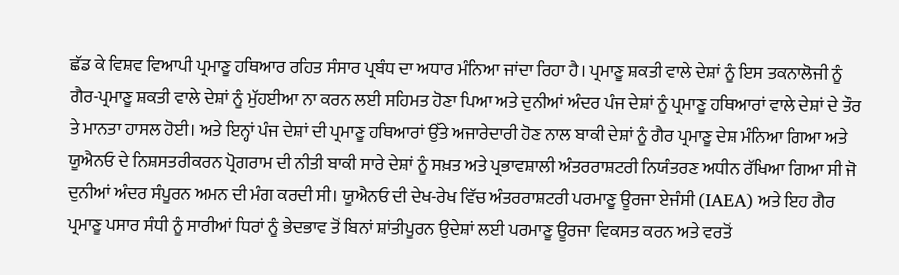ਛੱਡ ਕੇ ਵਿਸ਼ਵ ਵਿਆਪੀ ਪ੍ਰਮਾਣੂ ਹਥਿਆਰ ਰਹਿਤ ਸੰਸਾਰ ਪ੍ਰਬੰਧ ਦਾ ਅਧਾਰ ਮੰਨਿਆ ਜਾਂਦਾ ਰਿਹਾ ਹੈ। ਪ੍ਰਮਾਣੂ ਸ਼ਕਤੀ ਵਾਲੇ ਦੇਸ਼ਾਂ ਨੂੰ ਇਸ ਤਕਨਾਲੋਜੀ ਨੂੰ ਗੈਰ-ਪ੍ਰਮਾਣੂ ਸ਼ਕਤੀ ਵਾਲੇ ਦੇਸ਼ਾਂ ਨੂੰ ਮੁੱਹਈਆ ਨਾ ਕਰਨ ਲਈ ਸਹਿਮਤ ਹੋਣਾ ਪਿਆ ਅਤੇ ਦੁਨੀਆਂ ਅੰਦਰ ਪੰਜ ਦੇਸ਼ਾਂ ਨੂੰ ਪ੍ਰਮਾਣੂ ਹਥਿਆਰਾਂ ਵਾਲੇ ਦੇਸ਼ਾਂ ਦੇ ਤੌਰ ਤੇ ਮਾਨਤਾ ਹਾਸਲ ਹੋਈ। ਅਤੇ ਇਨ੍ਹਾਂ ਪੰਜ ਦੇਸ਼ਾਂ ਦੀ ਪ੍ਰਮਾਣੂ ਹਥਿਆਰਾਂ ਉੱਤੇ ਅਜਾਰੇਦਾਰੀ ਹੋਣ ਨਾਲ ਬਾਕੀ ਦੇਸ਼ਾਂ ਨੂੰ ਗੈਰ ਪ੍ਰਮਾਣੂ ਦੇਸ਼ ਮੰਨਿਆ ਗਿਆ ਅਤੇ ਯੂਐਨਓ ਦੇ ਨਿਸ਼ਸਤਰੀਕਰਨ ਪ੍ਰੋਗਰਾਮ ਦੀ ਨੀਤੀ ਬਾਕੀ ਸਾਰੇ ਦੇਸ਼ਾਂ ਨੂੰ ਸਖ਼ਤ ਅਤੇ ਪ੍ਰਭਾਵਸ਼ਾਲੀ ਅੰਤਰਰਾਸ਼ਟਰੀ ਨਿਯੰਤਰਣ ਅਧੀਨ ਰੱਖਿਆ ਗਿਆ ਸੀ ਜੋ ਦੁਨੀਆਂ ਅੰਦਰ ਸੰਪੂਰਨ ਅਮਨ ਦੀ ਮੰਗ ਕਰਦੀ ਸੀ। ਯੂਐਨਓ ਦੀ ਦੇਖ-ਰੇਖ ਵਿੱਚ ਅੰਤਰਰਾਸ਼ਟਰੀ ਪਰਮਾਣੂ ਊਰਜਾ ਏਜੰਸੀ (IAEA) ਅਤੇ ਇਹ ਗੈਰ ਪ੍ਰਮਾਣੂ ਪਸਾਰ ਸੰਧੀ ਨੂੰ ਸਾਰੀਆਂ ਧਿਰਾਂ ਨੂੰ ਭੇਦਭਾਵ ਤੋਂ ਬਿਨਾਂ ਸ਼ਾਂਤੀਪੂਰਨ ਉਦੇਸ਼ਾਂ ਲਈ ਪਰਮਾਣੂ ਊਰਜਾ ਵਿਕਸਤ ਕਰਨ ਅਤੇ ਵਰਤੋਂ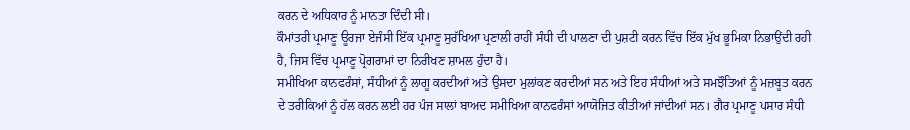ਕਰਨ ਦੇ ਅਧਿਕਾਰ ਨੂੰ ਮਾਨਤਾ ਦਿੰਦੀ ਸੀ।
ਕੌਮਾਂਤਰੀ ਪ੍ਰਮਾਣੂ ਊਰਜਾ ਏਜੰਸੀ ਇੱਕ ਪ੍ਰਮਾਣੂ ਸੁਰੱਖਿਆ ਪ੍ਰਣਾਲੀ ਰਾਹੀਂ ਸੰਧੀ ਦੀ ਪਾਲਣਾ ਦੀ ਪੁਸ਼ਟੀ ਕਰਨ ਵਿੱਚ ਇੱਕ ਮੁੱਖ ਭੂਮਿਕਾ ਨਿਭਾਉਂਦੀ ਰਹੀ ਹੈ, ਜਿਸ ਵਿੱਚ ਪ੍ਰਮਾਣੂ ਪ੍ਰੋਗਰਾਮਾਂ ਦਾ ਨਿਰੀਖਣ ਸ਼ਾਮਲ ਹੁੰਦਾ ਹੈ।
ਸਮੀਖਿਆ ਕਾਨਫਰੰਸਾਂ, ਸੰਧੀਆਂ ਨੂੰ ਲਾਗੂ ਕਰਦੀਆਂ ਅਤੇ ਉਸਦਾ ਮੁਲਾਂਕਣ ਕਰਦੀਆਂ ਸਨ ਅਤੇ ਇਹ ਸੰਧੀਆਂ ਅਤੇ ਸਮਝੌਤਿਆਂ ਨੂੰ ਮਜ਼ਬੂਤ ਕਰਨ ਦੇ ਤਰੀਕਿਆਂ ਨੂੰ ਹੱਲ ਕਰਨ ਲਈ ਹਰ ਪੰਜ ਸਾਲਾਂ ਬਾਅਦ ਸਮੀਖਿਆ ਕਾਨਫਰੰਸਾਂ ਆਯੋਜਿਤ ਕੀਤੀਆਂ ਜਾਂਦੀਆਂ ਸਨ। ਗੈਰ ਪ੍ਰਮਾਣੂ ਪਸਾਰ ਸੰਧੀ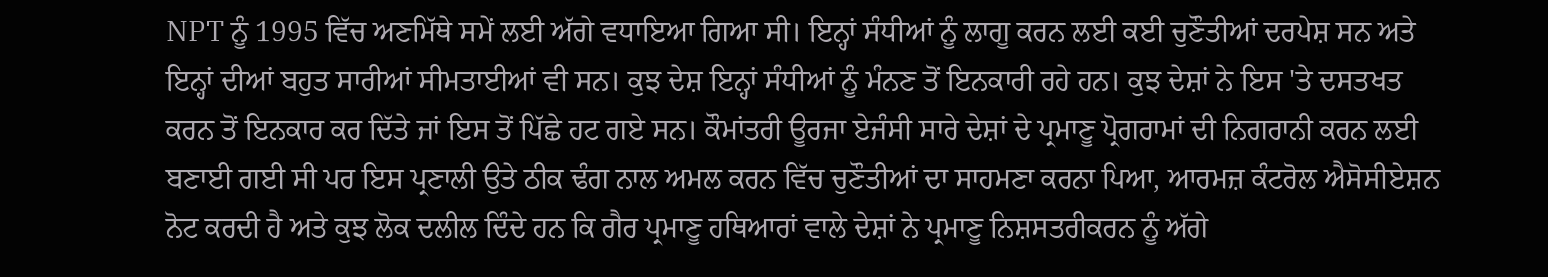NPT ਨੂੰ 1995 ਵਿੱਚ ਅਣਮਿੱਥੇ ਸਮੇਂ ਲਈ ਅੱਗੇ ਵਧਾਇਆ ਗਿਆ ਸੀ। ਇਨ੍ਹਾਂ ਸੰਧੀਆਂ ਨੂੰ ਲਾਗੂ ਕਰਨ ਲਈ ਕਈ ਚੁਣੌਤੀਆਂ ਦਰਪੇਸ਼ ਸਨ ਅਤੇ ਇਨ੍ਹਾਂ ਦੀਆਂ ਬਹੁਤ ਸਾਰੀਆਂ ਸੀਮਤਾਈਆਂ ਵੀ ਸਨ। ਕੁਝ ਦੇਸ਼ ਇਨ੍ਹਾਂ ਸੰਧੀਆਂ ਨੂੰ ਮੰਨਣ ਤੋਂ ਇਨਕਾਰੀ ਰਹੇ ਹਨ। ਕੁਝ ਦੇਸ਼ਾਂ ਨੇ ਇਸ 'ਤੇ ਦਸਤਖਤ ਕਰਨ ਤੋਂ ਇਨਕਾਰ ਕਰ ਦਿੱਤੇ ਜਾਂ ਇਸ ਤੋਂ ਪਿੱਛੇ ਹਟ ਗਏ ਸਨ। ਕੌਮਾਂਤਰੀ ਊਰਜਾ ਏਜੰਸੀ ਸਾਰੇ ਦੇਸ਼ਾਂ ਦੇ ਪ੍ਰਮਾਣੂ ਪ੍ਰੋਗਰਾਮਾਂ ਦੀ ਨਿਗਰਾਨੀ ਕਰਨ ਲਈ ਬਣਾਈ ਗਈ ਸੀ ਪਰ ਇਸ ਪ੍ਰਣਾਲੀ ਉਤੇ ਠੀਕ ਢੰਗ ਨਾਲ ਅਮਲ ਕਰਨ ਵਿੱਚ ਚੁਣੌਤੀਆਂ ਦਾ ਸਾਹਮਣਾ ਕਰਨਾ ਪਿਆ, ਆਰਮਜ਼ ਕੰਟਰੋਲ ਐਸੋਸੀਏਸ਼ਨ ਨੋਟ ਕਰਦੀ ਹੈ ਅਤੇ ਕੁਝ ਲੋਕ ਦਲੀਲ ਦਿੰਦੇ ਹਨ ਕਿ ਗੈਰ ਪ੍ਰਮਾਣੂ ਹਥਿਆਰਾਂ ਵਾਲੇ ਦੇਸ਼ਾਂ ਨੇ ਪ੍ਰਮਾਣੂ ਨਿਸ਼ਸਤਰੀਕਰਨ ਨੂੰ ਅੱਗੇ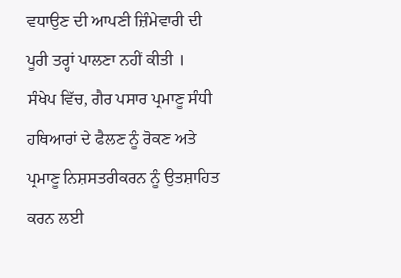ਵਧਾਉਣ ਦੀ ਆਪਣੀ ਜ਼ਿੰਮੇਵਾਰੀ ਦੀ ਪੂਰੀ ਤਰ੍ਹਾਂ ਪਾਲਣਾ ਨਹੀਂ ਕੀਤੀ ।
ਸੰਖੇਪ ਵਿੱਚ, ਗੈਰ ਪਸਾਰ ਪ੍ਰਮਾਣੂ ਸੰਧੀ ਹਥਿਆਰਾਂ ਦੇ ਫੈਲਣ ਨੂੰ ਰੋਕਣ ਅਤੇ ਪ੍ਰਮਾਣੂ ਨਿਸ਼ਸਤਰੀਕਰਨ ਨੂੰ ਉਤਸ਼ਾਹਿਤ ਕਰਨ ਲਈ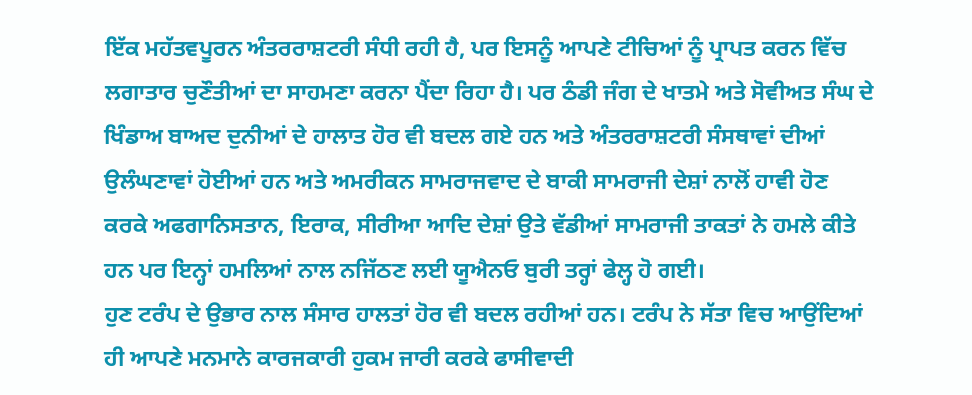ਇੱਕ ਮਹੱਤਵਪੂਰਨ ਅੰਤਰਰਾਸ਼ਟਰੀ ਸੰਧੀ ਰਹੀ ਹੈ, ਪਰ ਇਸਨੂੰ ਆਪਣੇ ਟੀਚਿਆਂ ਨੂੰ ਪ੍ਰਾਪਤ ਕਰਨ ਵਿੱਚ ਲਗਾਤਾਰ ਚੁਣੌਤੀਆਂ ਦਾ ਸਾਹਮਣਾ ਕਰਨਾ ਪੈਂਦਾ ਰਿਹਾ ਹੈ। ਪਰ ਠੰਡੀ ਜੰਗ ਦੇ ਖਾਤਮੇ ਅਤੇ ਸੋਵੀਅਤ ਸੰਘ ਦੇ ਖਿੰਡਾਅ ਬਾਅਦ ਦੁਨੀਆਂ ਦੇ ਹਾਲਾਤ ਹੋਰ ਵੀ ਬਦਲ ਗਏ ਹਨ ਅਤੇ ਅੰਤਰਰਾਸ਼ਟਰੀ ਸੰਸਥਾਵਾਂ ਦੀਆਂ ਉਲੰਘਣਾਵਾਂ ਹੋਈਆਂ ਹਨ ਅਤੇ ਅਮਰੀਕਨ ਸਾਮਰਾਜਵਾਦ ਦੇ ਬਾਕੀ ਸਾਮਰਾਜੀ ਦੇਸ਼ਾਂ ਨਾਲੋਂ ਹਾਵੀ ਹੋਣ ਕਰਕੇ ਅਫਗਾਨਿਸਤਾਨ, ਇਰਾਕ, ਸੀਰੀਆ ਆਦਿ ਦੇਸ਼ਾਂ ਉਤੇ ਵੱਡੀਆਂ ਸਾਮਰਾਜੀ ਤਾਕਤਾਂ ਨੇ ਹਮਲੇ ਕੀਤੇ ਹਨ ਪਰ ਇਨ੍ਹਾਂ ਹਮਲਿਆਂ ਨਾਲ ਨਜਿੱਠਣ ਲਈ ਯੂਐਨਓ ਬੁਰੀ ਤਰ੍ਹਾਂ ਫੇਲ੍ਹ ਹੋ ਗਈ।
ਹੁਣ ਟਰੰਪ ਦੇ ਉਭਾਰ ਨਾਲ ਸੰਸਾਰ ਹਾਲਤਾਂ ਹੋਰ ਵੀ ਬਦਲ ਰਹੀਆਂ ਹਨ। ਟਰੰਪ ਨੇ ਸੱਤਾ ਵਿਚ ਆਉਂਦਿਆਂ ਹੀ ਆਪਣੇ ਮਨਮਾਨੇ ਕਾਰਜਕਾਰੀ ਹੁਕਮ ਜਾਰੀ ਕਰਕੇ ਫਾਸੀਵਾਦੀ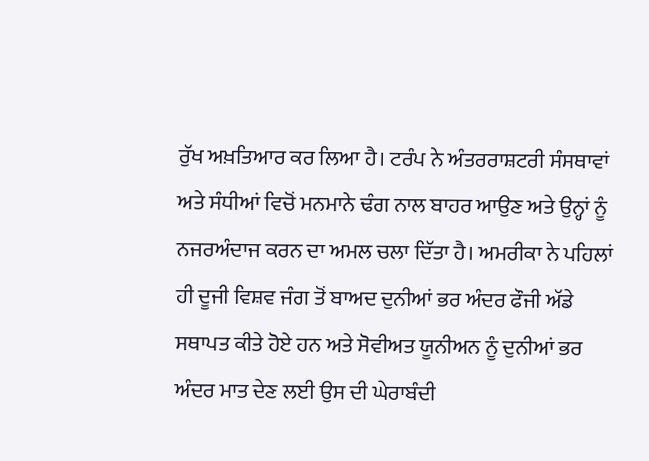ਰੁੱਖ ਅਖ਼ਤਿਆਰ ਕਰ ਲਿਆ ਹੈ। ਟਰੰਪ ਨੇ ਅੰਤਰਰਾਸ਼ਟਰੀ ਸੰਸਥਾਵਾਂ ਅਤੇ ਸੰਧੀਆਂ ਵਿਚੋਂ ਮਨਮਾਨੇ ਢੰਗ ਨਾਲ ਬਾਹਰ ਆਉਣ ਅਤੇ ਉਨ੍ਹਾਂ ਨੂੰ ਨਜਰਅੰਦਾਜ ਕਰਨ ਦਾ ਅਮਲ ਚਲਾ ਦਿੱਤਾ ਹੈ। ਅਮਰੀਕਾ ਨੇ ਪਹਿਲਾਂ ਹੀ ਦੂਜੀ ਵਿਸ਼ਵ ਜੰਗ ਤੋਂ ਬਾਅਦ ਦੁਨੀਆਂ ਭਰ ਅੰਦਰ ਫੌਜੀ ਅੱਡੇ ਸਥਾਪਤ ਕੀਤੇ ਹੋਏ ਹਨ ਅਤੇ ਸੋਵੀਅਤ ਯੂਨੀਅਨ ਨੂੰ ਦੁਨੀਆਂ ਭਰ ਅੰਦਰ ਮਾਤ ਦੇਣ ਲਈ ਉਸ ਦੀ ਘੇਰਾਬੰਦੀ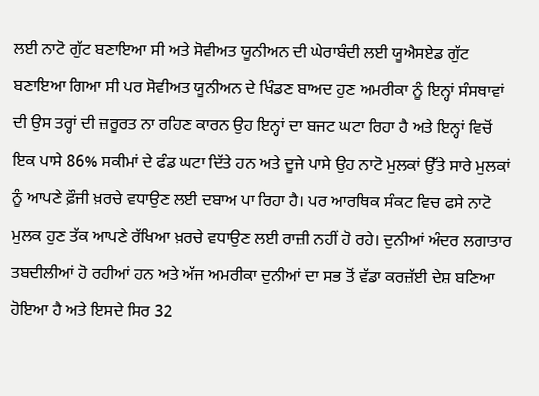ਲਈ ਨਾਟੋ ਗੁੱਟ ਬਣਾਇਆ ਸੀ ਅਤੇ ਸੋਵੀਅਤ ਯੂਨੀਅਨ ਦੀ ਘੇਰਾਬੰਦੀ ਲਈ ਯੂਐਸਏਡ ਗੁੱਟ ਬਣਾਇਆ ਗਿਆ ਸੀ ਪਰ ਸੋਵੀਅਤ ਯੂਨੀਅਨ ਦੇ ਖਿੰਡਣ ਬਾਅਦ ਹੁਣ ਅਮਰੀਕਾ ਨੂੰ ਇਨ੍ਹਾਂ ਸੰਸਥਾਵਾਂ ਦੀ ਉਸ ਤਰ੍ਹਾਂ ਦੀ ਜ਼ਰੂਰਤ ਨਾ ਰਹਿਣ ਕਾਰਨ ਉਹ ਇਨ੍ਹਾਂ ਦਾ ਬਜਟ ਘਟਾ ਰਿਹਾ ਹੈ ਅਤੇ ਇਨ੍ਹਾਂ ਵਿਚੋਂ ਇਕ ਪਾਸੇ 86% ਸਕੀਮਾਂ ਦੇ ਫੰਡ ਘਟਾ ਦਿੱਤੇ ਹਨ ਅਤੇ ਦੂਜੇ ਪਾਸੇ ਉਹ ਨਾਟੋ ਮੁਲਕਾਂ ਉੱਤੇ ਸਾਰੇ ਮੁਲਕਾਂ ਨੂੰ ਆਪਣੇ ਫ਼ੌਜੀ ਖ਼ਰਚੇ ਵਧਾਉਣ ਲਈ ਦਬਾਅ ਪਾ ਰਿਹਾ ਹੈ। ਪਰ ਆਰਥਿਕ ਸੰਕਟ ਵਿਚ ਫਸੇ ਨਾਟੋ ਮੁਲਕ ਹੁਣ ਤੱਕ ਆਪਣੇ ਰੱਖਿਆ ਖ਼ਰਚੇ ਵਧਾਉਣ ਲਈ ਰਾਜ਼ੀ ਨਹੀਂ ਹੋ ਰਹੇ। ਦੁਨੀਆਂ ਅੰਦਰ ਲਗਾਤਾਰ ਤਬਦੀਲੀਆਂ ਹੋ ਰਹੀਆਂ ਹਨ ਅਤੇ ਅੱਜ ਅਮਰੀਕਾ ਦੁਨੀਆਂ ਦਾ ਸਭ ਤੋਂ ਵੱਡਾ ਕਰਜ਼ੱਈ ਦੇਸ਼ ਬਣਿਆ ਹੋਇਆ ਹੈ ਅਤੇ ਇਸਦੇ ਸਿਰ 32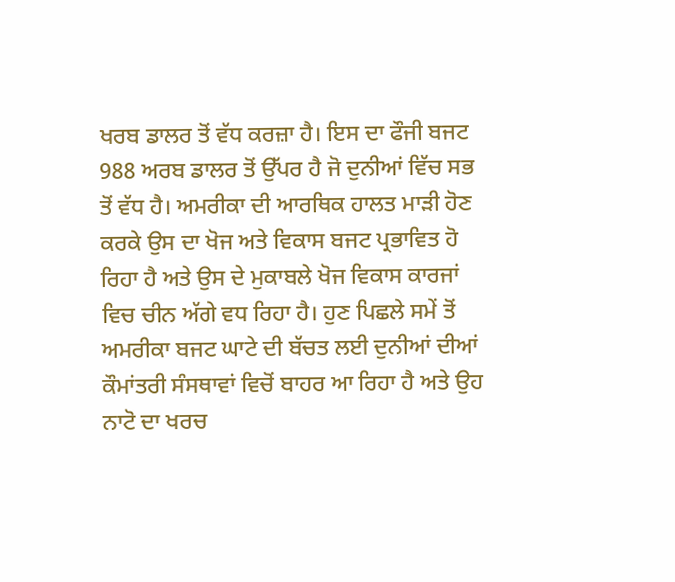ਖਰਬ ਡਾਲਰ ਤੋਂ ਵੱਧ ਕਰਜ਼ਾ ਹੈ। ਇਸ ਦਾ ਫੌਜੀ ਬਜਟ 988 ਅਰਬ ਡਾਲਰ ਤੋਂ ਉੱਪਰ ਹੈ ਜੋ ਦੁਨੀਆਂ ਵਿੱਚ ਸਭ ਤੋਂ ਵੱਧ ਹੈ। ਅਮਰੀਕਾ ਦੀ ਆਰਥਿਕ ਹਾਲਤ ਮਾੜੀ ਹੋਣ ਕਰਕੇ ਉਸ ਦਾ ਖੋਜ ਅਤੇ ਵਿਕਾਸ ਬਜਟ ਪ੍ਰਭਾਵਿਤ ਹੋ ਰਿਹਾ ਹੈ ਅਤੇ ਉਸ ਦੇ ਮੁਕਾਬਲੇ ਖੋਜ ਵਿਕਾਸ ਕਾਰਜਾਂ ਵਿਚ ਚੀਨ ਅੱਗੇ ਵਧ ਰਿਹਾ ਹੈ। ਹੁਣ ਪਿਛਲੇ ਸਮੇਂ ਤੋਂ ਅਮਰੀਕਾ ਬਜਟ ਘਾਟੇ ਦੀ ਬੱਚਤ ਲਈ ਦੁਨੀਆਂ ਦੀਆਂ ਕੌਮਾਂਤਰੀ ਸੰਸਥਾਵਾਂ ਵਿਚੋਂ ਬਾਹਰ ਆ ਰਿਹਾ ਹੈ ਅਤੇ ਉਹ ਨਾਟੋ ਦਾ ਖਰਚ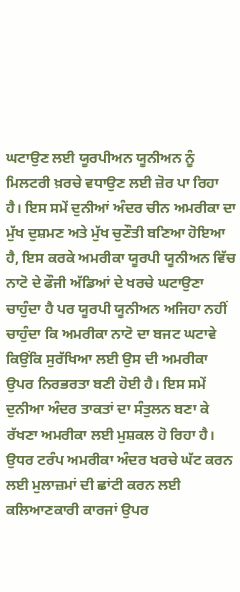ਘਟਾਉਣ ਲਈ ਯੂਰਪੀਅਨ ਯੂਨੀਅਨ ਨੂੰ ਮਿਲਟਰੀ ਖ਼ਰਚੇ ਵਧਾਉਣ ਲਈ ਜ਼ੋਰ ਪਾ ਰਿਹਾ ਹੈ। ਇਸ ਸਮੇਂ ਦੁਨੀਆਂ ਅੰਦਰ ਚੀਨ ਅਮਰੀਕਾ ਦਾ ਮੁੱਖ ਦੁਸ਼ਮਣ ਅਤੇ ਮੁੱਖ ਚੁਣੌਤੀ ਬਣਿਆ ਹੋਇਆ ਹੈ, ਇਸ ਕਰਕੇ ਅਮਰੀਕਾ ਯੂਰਪੀ ਯੂਨੀਅਨ ਵਿੱਚ ਨਾਟੋ ਦੇ ਫੌਜੀ ਅੱਡਿਆਂ ਦੇ ਖਰਚੇ ਘਟਾਉਣਾ ਚਾਹੁੰਦਾ ਹੈ ਪਰ ਯੂਰਪੀ ਯੂਨੀਅਨ ਅਜਿਹਾ ਨਹੀਂ ਚਾਹੁੰਦਾ ਕਿ ਅਮਰੀਕਾ ਨਾਟੋ ਦਾ ਬਜਟ ਘਟਾਵੇ ਕਿਉਂਕਿ ਸੁਰੱਖਿਆ ਲਈ ਉਸ ਦੀ ਅਮਰੀਕਾ ਉਪਰ ਨਿਰਭਰਤਾ ਬਣੀ ਹੋਈ ਹੈ। ਇਸ ਸਮੇਂ ਦੁਨੀਆ ਅੰਦਰ ਤਾਕਤਾਂ ਦਾ ਸੰਤੁਲਨ ਬਣਾ ਕੇ ਰੱਖਣਾ ਅਮਰੀਕਾ ਲਈ ਮੁਸ਼ਕਲ ਹੋ ਰਿਹਾ ਹੈ। ਉਧਰ ਟਰੰਪ ਅਮਰੀਕਾ ਅੰਦਰ ਖਰਚੇ ਘੱਟ ਕਰਨ ਲਈ ਮੁਲਾਜ਼ਮਾਂ ਦੀ ਛਾਂਟੀ ਕਰਨ ਲਈ ਕਲਿਆਣਕਾਰੀ ਕਾਰਜਾਂ ਉਪਰ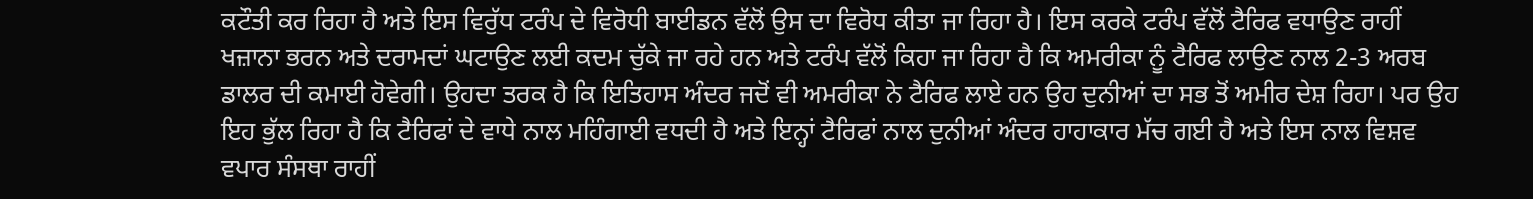ਕਟੌਤੀ ਕਰ ਰਿਹਾ ਹੈ ਅਤੇ ਇਸ ਵਿਰੁੱਧ ਟਰੰਪ ਦੇ ਵਿਰੋਧੀ ਬਾਈਡਨ ਵੱਲੋਂ ਉਸ ਦਾ ਵਿਰੋਧ ਕੀਤਾ ਜਾ ਰਿਹਾ ਹੈ। ਇਸ ਕਰਕੇ ਟਰੰਪ ਵੱਲੋਂ ਟੈਰਿਫ ਵਧਾਉਣ ਰਾਹੀਂ ਖਜ਼ਾਨਾ ਭਰਨ ਅਤੇ ਦਰਾਮਦਾਂ ਘਟਾਉਣ ਲਈ ਕਦਮ ਚੁੱਕੇ ਜਾ ਰਹੇ ਹਨ ਅਤੇ ਟਰੰਪ ਵੱਲੋਂ ਕਿਹਾ ਜਾ ਰਿਹਾ ਹੈ ਕਿ ਅਮਰੀਕਾ ਨੂੰ ਟੈਰਿਫ ਲਾਉਣ ਨਾਲ 2-3 ਅਰਬ ਡਾਲਰ ਦੀ ਕਮਾਈ ਹੋਵੇਗੀ। ਉਹਦਾ ਤਰਕ ਹੈ ਕਿ ਇਤਿਹਾਸ ਅੰਦਰ ਜਦੋਂ ਵੀ ਅਮਰੀਕਾ ਨੇ ਟੈਰਿਫ ਲਾਏ ਹਨ ਉਹ ਦੁਨੀਆਂ ਦਾ ਸਭ ਤੋਂ ਅਮੀਰ ਦੇਸ਼ ਰਿਹਾ। ਪਰ ਉਹ ਇਹ ਭੁੱਲ ਰਿਹਾ ਹੈ ਕਿ ਟੈਰਿਫਾਂ ਦੇ ਵਾਧੇ ਨਾਲ ਮਹਿੰਗਾਈ ਵਧਦੀ ਹੈ ਅਤੇ ਇਨ੍ਹਾਂ ਟੈਰਿਫਾਂ ਨਾਲ ਦੁਨੀਆਂ ਅੰਦਰ ਹਾਹਾਕਾਰ ਮੱਚ ਗਈ ਹੈ ਅਤੇ ਇਸ ਨਾਲ ਵਿਸ਼ਵ ਵਪਾਰ ਸੰਸਥਾ ਰਾਹੀਂ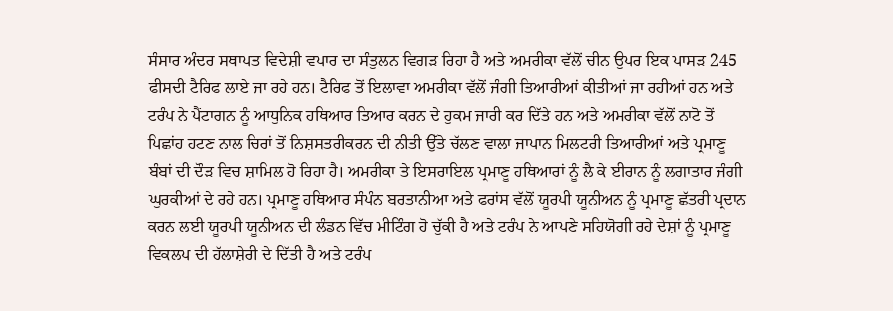ਸੰਸਾਰ ਅੰਦਰ ਸਥਾਪਤ ਵਿਦੇਸ਼ੀ ਵਪਾਰ ਦਾ ਸੰਤੁਲਨ ਵਿਗੜ ਰਿਹਾ ਹੈ ਅਤੇ ਅਮਰੀਕਾ ਵੱਲੋਂ ਚੀਨ ਉਪਰ ਇਕ ਪਾਸੜ 245 ਫੀਸਦੀ ਟੈਰਿਫ ਲਾਏ ਜਾ ਰਹੇ ਹਨ। ਟੈਰਿਫ ਤੋਂ ਇਲਾਵਾ ਅਮਰੀਕਾ ਵੱਲੋਂ ਜੰਗੀ ਤਿਆਰੀਆਂ ਕੀਤੀਆਂ ਜਾ ਰਹੀਆਂ ਹਨ ਅਤੇ ਟਰੰਪ ਨੇ ਪੈਂਟਾਗਨ ਨੂੰ ਆਧੁਨਿਕ ਹਥਿਆਰ ਤਿਆਰ ਕਰਨ ਦੇ ਹੁਕਮ ਜਾਰੀ ਕਰ ਦਿੱਤੇ ਹਨ ਅਤੇ ਅਮਰੀਕਾ ਵੱਲੋਂ ਨਾਟੋ ਤੋਂ ਪਿਛਾਂਹ ਹਟਣ ਨਾਲ ਚਿਰਾਂ ਤੋਂ ਨਿਸ਼ਸਤਰੀਕਰਨ ਦੀ ਨੀਤੀ ਉੱਤੇ ਚੱਲਣ ਵਾਲਾ ਜਾਪਾਨ ਮਿਲਟਰੀ ਤਿਆਰੀਆਂ ਅਤੇ ਪ੍ਰਮਾਣੂ ਬੰਬਾਂ ਦੀ ਦੌੜ ਵਿਚ ਸ਼ਾਮਿਲ ਹੋ ਰਿਹਾ ਹੈ। ਅਮਰੀਕਾ ਤੇ ਇਸਰਾਇਲ ਪ੍ਰਮਾਣੂ ਹਥਿਆਰਾਂ ਨੂੰ ਲੈ ਕੇ ਈਰਾਨ ਨੂੰ ਲਗਾਤਾਰ ਜੰਗੀ ਘੁਰਕੀਆਂ ਦੇ ਰਹੇ ਹਨ। ਪ੍ਰਮਾਣੂ ਹਥਿਆਰ ਸੰਪੰਨ ਬਰਤਾਨੀਆ ਅਤੇ ਫਰਾਂਸ ਵੱਲੋਂ ਯੂਰਪੀ ਯੂਨੀਅਨ ਨੂੰ ਪ੍ਰਮਾਣੂ ਛੱਤਰੀ ਪ੍ਰਦਾਨ ਕਰਨ ਲਈ ਯੂਰਪੀ ਯੂਨੀਅਨ ਦੀ ਲੰਡਨ ਵਿੱਚ ਮੀਟਿੰਗ ਹੋ ਚੁੱਕੀ ਹੈ ਅਤੇ ਟਰੰਪ ਨੇ ਆਪਣੇ ਸਹਿਯੋਗੀ ਰਹੇ ਦੇਸ਼ਾਂ ਨੂੰ ਪ੍ਰਮਾਣੂ ਵਿਕਲਪ ਦੀ ਹੱਲਾਸ਼ੇਰੀ ਦੇ ਦਿੱਤੀ ਹੈ ਅਤੇ ਟਰੰਪ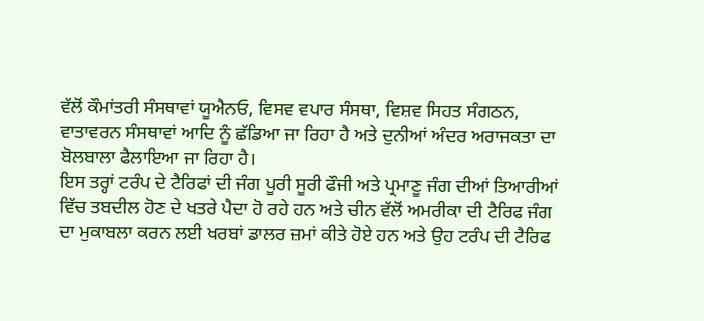ਵੱਲੋਂ ਕੌਮਾਂਤਰੀ ਸੰਸਥਾਵਾਂ ਯੂਐਨਓ, ਵਿਸਵ ਵਪਾਰ ਸੰਸਥਾ, ਵਿਸ਼ਵ ਸਿਹਤ ਸੰਗਠਨ, ਵਾਤਾਵਰਨ ਸੰਸਥਾਵਾਂ ਆਦਿ ਨੂੰ ਛੱਡਿਆ ਜਾ ਰਿਹਾ ਹੈ ਅਤੇ ਦੁਨੀਆਂ ਅੰਦਰ ਅਰਾਜਕਤਾ ਦਾ ਬੋਲਬਾਲਾ ਫੈਲਾਇਆ ਜਾ ਰਿਹਾ ਹੈ।
ਇਸ ਤਰ੍ਹਾਂ ਟਰੰਪ ਦੇ ਟੈਰਿਫਾਂ ਦੀ ਜੰਗ ਪੂਰੀ ਸੂਰੀ ਫੌਜੀ ਅਤੇ ਪ੍ਰਮਾਣੂ ਜੰਗ ਦੀਆਂ ਤਿਆਰੀਆਂ ਵਿੱਚ ਤਬਦੀਲ ਹੋਣ ਦੇ ਖਤਰੇ ਪੈਦਾ ਹੋ ਰਹੇ ਹਨ ਅਤੇ ਚੀਨ ਵੱਲੋਂ ਅਮਰੀਕਾ ਦੀ ਟੈਰਿਫ ਜੰਗ ਦਾ ਮੁਕਾਬਲਾ ਕਰਨ ਲਈ ਖਰਬਾਂ ਡਾਲਰ ਜ਼ਮਾਂ ਕੀਤੇ ਹੋਏ ਹਨ ਅਤੇ ਉਹ ਟਰੰਪ ਦੀ ਟੈਰਿਫ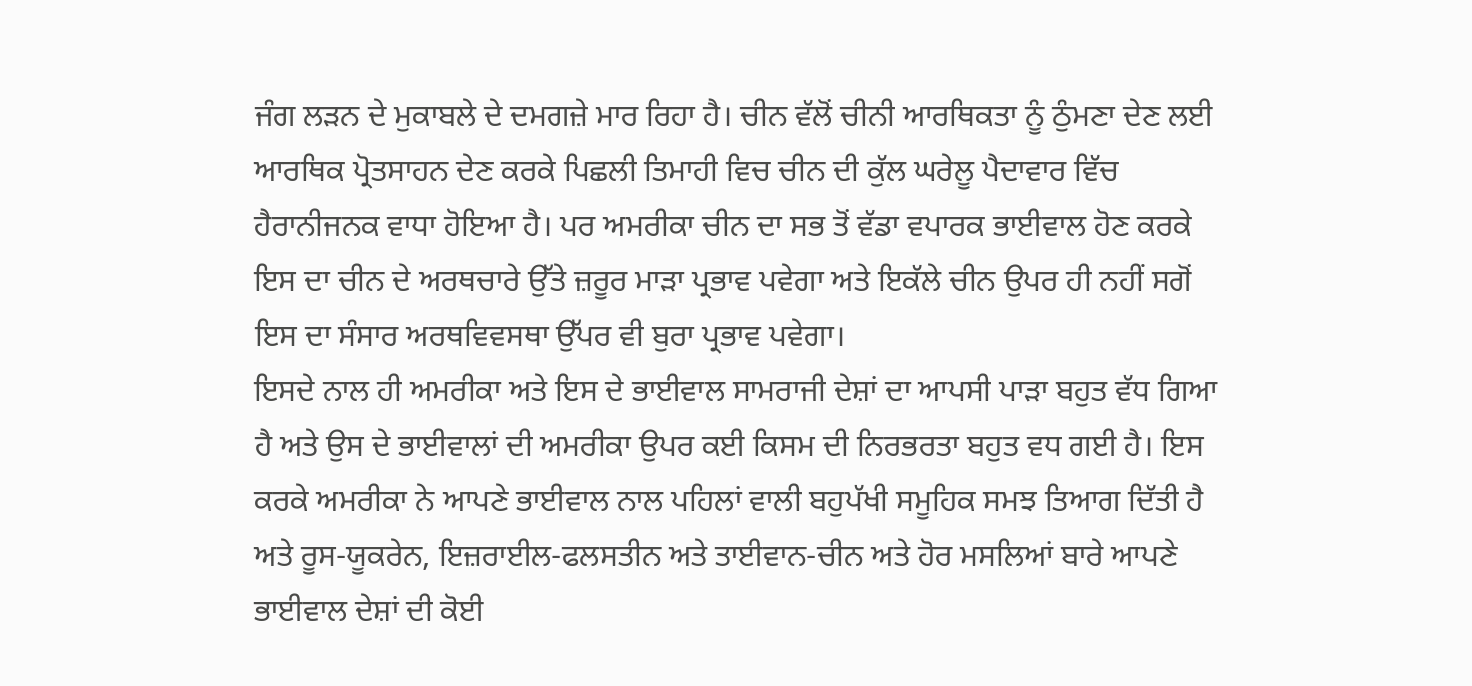ਜੰਗ ਲੜਨ ਦੇ ਮੁਕਾਬਲੇ ਦੇ ਦਮਗਜ਼ੇ ਮਾਰ ਰਿਹਾ ਹੈ। ਚੀਨ ਵੱਲੋਂ ਚੀਨੀ ਆਰਥਿਕਤਾ ਨੂੰ ਠੁੰਮਣਾ ਦੇਣ ਲਈ ਆਰਥਿਕ ਪ੍ਰੋਤਸਾਹਨ ਦੇਣ ਕਰਕੇ ਪਿਛਲੀ ਤਿਮਾਹੀ ਵਿਚ ਚੀਨ ਦੀ ਕੁੱਲ ਘਰੇਲੂ ਪੈਦਾਵਾਰ ਵਿੱਚ ਹੈਰਾਨੀਜਨਕ ਵਾਧਾ ਹੋਇਆ ਹੈ। ਪਰ ਅਮਰੀਕਾ ਚੀਨ ਦਾ ਸਭ ਤੋਂ ਵੱਡਾ ਵਪਾਰਕ ਭਾਈਵਾਲ ਹੋਣ ਕਰਕੇ ਇਸ ਦਾ ਚੀਨ ਦੇ ਅਰਥਚਾਰੇ ਉੱਤੇ ਜ਼ਰੂਰ ਮਾੜਾ ਪ੍ਰਭਾਵ ਪਵੇਗਾ ਅਤੇ ਇਕੱਲੇ ਚੀਨ ਉਪਰ ਹੀ ਨਹੀਂ ਸਗੋਂ ਇਸ ਦਾ ਸੰਸਾਰ ਅਰਥਵਿਵਸਥਾ ਉੱਪਰ ਵੀ ਬੁਰਾ ਪ੍ਰਭਾਵ ਪਵੇਗਾ।
ਇਸਦੇ ਨਾਲ ਹੀ ਅਮਰੀਕਾ ਅਤੇ ਇਸ ਦੇ ਭਾਈਵਾਲ ਸਾਮਰਾਜੀ ਦੇਸ਼ਾਂ ਦਾ ਆਪਸੀ ਪਾੜਾ ਬਹੁਤ ਵੱਧ ਗਿਆ ਹੈ ਅਤੇ ਉਸ ਦੇ ਭਾਈਵਾਲਾਂ ਦੀ ਅਮਰੀਕਾ ਉਪਰ ਕਈ ਕਿਸਮ ਦੀ ਨਿਰਭਰਤਾ ਬਹੁਤ ਵਧ ਗਈ ਹੈ। ਇਸ ਕਰਕੇ ਅਮਰੀਕਾ ਨੇ ਆਪਣੇ ਭਾਈਵਾਲ ਨਾਲ ਪਹਿਲਾਂ ਵਾਲੀ ਬਹੁਪੱਖੀ ਸਮੂਹਿਕ ਸਮਝ ਤਿਆਗ ਦਿੱਤੀ ਹੈ ਅਤੇ ਰੂਸ-ਯੂਕਰੇਨ, ਇਜ਼ਰਾਈਲ-ਫਲਸਤੀਨ ਅਤੇ ਤਾਈਵਾਨ-ਚੀਨ ਅਤੇ ਹੋਰ ਮਸਲਿਆਂ ਬਾਰੇ ਆਪਣੇ ਭਾਈਵਾਲ ਦੇਸ਼ਾਂ ਦੀ ਕੋਈ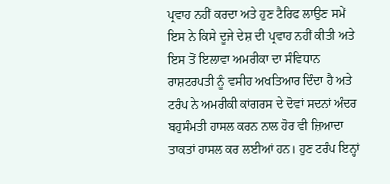ਪ੍ਰਵਾਹ ਨਹੀਂ ਕਰਦਾ ਅਤੇ ਹੁਣ ਟੈਰਿਫ ਲਾਉਣ ਸਮੇਂ ਇਸ ਨੇ ਕਿਸੇ ਦੂਜੇ ਦੇਸ਼ ਦੀ ਪ੍ਰਵਾਹ ਨਹੀਂ ਕੀਤੀ ਅਤੇ ਇਸ ਤੋਂ ਇਲਾਵਾ ਅਮਰੀਕਾ ਦਾ ਸੰਵਿਧਾਨ ਰਾਸ਼ਟਰਪਤੀ ਨੂੰ ਵਸੀਹ ਅਖਤਿਆਰ ਦਿੰਦਾ ਹੈ ਅਤੇ ਟਰੰਪ ਨੇ ਅਮਰੀਕੀ ਕਾਂਗਰਸ ਦੇ ਦੋਵਾਂ ਸਦਨਾਂ ਅੰਦਰ ਬਹੁਸੰਮਤੀ ਹਾਸਲ ਕਰਨ ਨਾਲ ਹੋਰ ਵੀ ਜ਼ਿਆਦਾ ਤਾਕਤਾਂ ਹਾਸਲ ਕਰ ਲਈਆਂ ਹਨ। ਹੁਣ ਟਰੰਪ ਇਨ੍ਹਾਂ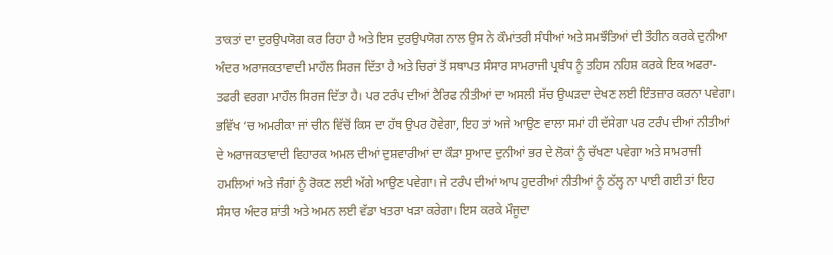ਤਾਕਤਾਂ ਦਾ ਦੁਰਉਪਯੋਗ ਕਰ ਰਿਹਾ ਹੈ ਅਤੇ ਇਸ ਦੁਰਉਪਯੋਗ ਨਾਲ ਉਸ ਨੇ ਕੌਮਾਂਤਰੀ ਸੰਧੀਆਂ ਅਤੇ ਸਮਝੌਤਿਆਂ ਦੀ ਤੌਹੀਨ ਕਰਕੇ ਦੁਨੀਆ ਅੰਦਰ ਅਰਾਜਕਤਾਵਾਦੀ ਮਾਹੌਲ ਸਿਰਜ ਦਿੱਤਾ ਹੈ ਅਤੇ ਚਿਰਾਂ ਤੋਂ ਸਥਾਪਤ ਸੰਸਾਰ ਸਾਮਰਾਜੀ ਪ੍ਰਬੰਧ ਨੂੰ ਤਹਿਸ ਨਹਿਸ਼ ਕਰਕੇ ਇਕ ਅਫਰਾ-ਤਫਰੀ ਵਰਗਾ ਮਾਹੌਲ ਸਿਰਜ ਦਿੱਤਾ ਹੈ। ਪਰ ਟਰੰਪ ਦੀਆਂ ਟੈਰਿਫ ਨੀਤੀਆਂ ਦਾ ਅਸਲੀ ਸੱਚ ਉਘੜਦਾ ਦੇਖਣ ਲਈ ਇੰਤਜ਼ਾਰ ਕਰਨਾ ਪਵੇਗਾ। ਭਵਿੱਖ ‘ਚ ਅਮਰੀਕਾ ਜਾਂ ਚੀਨ ਵਿੱਚੋਂ ਕਿਸ ਦਾ ਹੱਥ ਉਪਰ ਹੋਵੇਗਾ, ਇਹ ਤਾਂ ਅਜੇ ਆਉਣ ਵਾਲਾ ਸਮਾਂ ਹੀ ਦੱਸੇਗਾ ਪਰ ਟਰੰਪ ਦੀਆਂ ਨੀਤੀਆਂ ਦੇ ਅਰਾਜਕਤਾਵਾਦੀ ਵਿਹਾਰਕ ਅਮਲ ਦੀਆਂ ਦੁਸ਼ਵਾਰੀਆਂ ਦਾ ਕੌੜਾ ਸੁਆਦ ਦੁਨੀਆਂ ਭਰ ਦੇ ਲੋਕਾਂ ਨੂੰ ਚੱਖਣਾ ਪਵੇਗਾ ਅਤੇ ਸਾਮਰਾਜੀ ਹਮਲਿਆਂ ਅਤੇ ਜੰਗਾਂ ਨੂੰ ਰੋਕਣ ਲਈ ਅੱਗੇ ਆਉਣ ਪਵੇਗਾ। ਜੇ ਟਰੰਪ ਦੀਆਂ ਆਪ ਹੁਦਰੀਆਂ ਨੀਤੀਆਂ ਨੂੰ ਠੱਲ੍ਹ ਨਾ ਪਾਈ ਗਈ ਤਾਂ ਇਹ ਸੰਸਾਰ ਅੰਦਰ ਸ਼ਾਂਤੀ ਅਤੇ ਅਮਨ ਲਈ ਵੱਡਾ ਖਤਰਾ ਖੜਾ ਕਰੇਗਾ। ਇਸ ਕਰਕੇ ਮੌਜੂਦਾ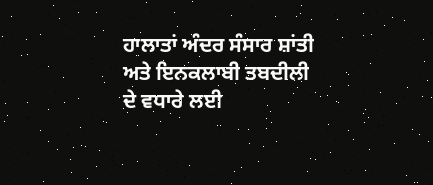ਹਾਲਾਤਾਂ ਅੰਦਰ ਸੰਸਾਰ ਸ਼ਾਂਤੀ ਅਤੇ ਇਨਕਲਾਬੀ ਤਬਦੀਲੀ ਦੇ ਵਧਾਰੇ ਲਈ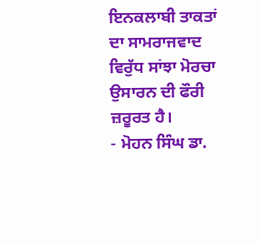ਇਨਕਲਾਬੀ ਤਾਕਤਾਂ ਦਾ ਸਾਮਰਾਜਵਾਦ ਵਿਰੁੱਧ ਸਾਂਝਾ ਮੋਰਚਾ ਉਸਾਰਨ ਦੀ ਫੌਰੀ ਜ਼ਰੂਰਤ ਹੈ।
- ਮੋਹਨ ਸਿੰਘ ਡਾ.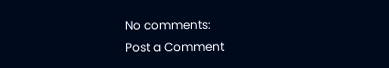No comments:
Post a Comment